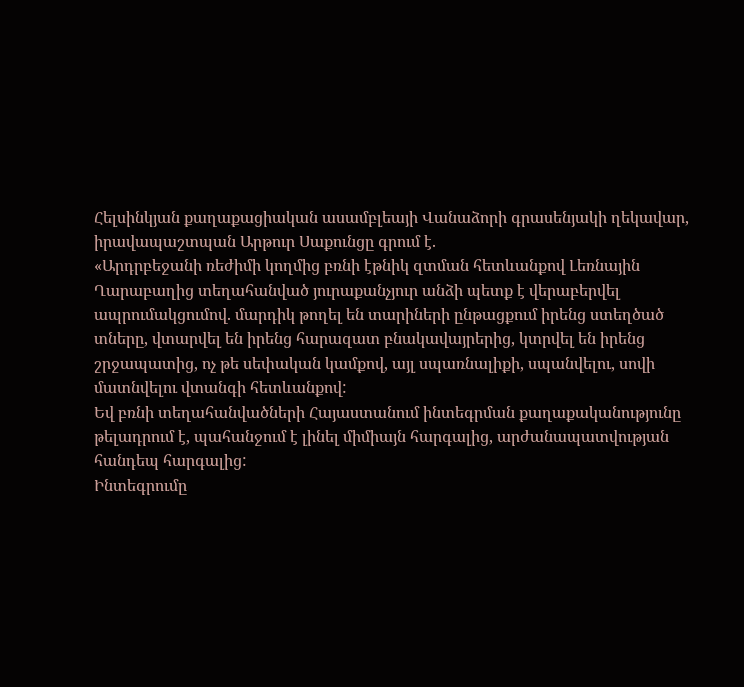Հելսինկյան քաղաքացիական ասամբլեայի Վանաձորի գրասենյակի ղեկավար, իրավապաշտպան Արթուր Սաքունցը գրում է.
«Արդրբեջանի ռեժիմի կողմից բռնի էթնիկ զտման հետևանքով Լեռնային Ղարաբաղից տեղահանված յուրաքանչյուր անձի պետք է վերաբերվել ապրումակցումով. մարդիկ թողել են տարիների ընթացքում իրենց ստեղծած տները, վտարվել են իրենց հարազատ բնակավայրերից, կտրվել են իրենց շրջապատից, ոչ թե սեփական կամքով, այլ սպառնալիքի, սպանվելու, սովի մատնվելու վտանգի հետևանքով:
Եվ բռնի տեղահանվածների Հայաստանում ինտեգրման քաղաքականությունը թելադրում է, պահանջում է լինել միմիայն հարգալից, արժանապատվության հանդեպ հարգալից:
Ինտեգրումը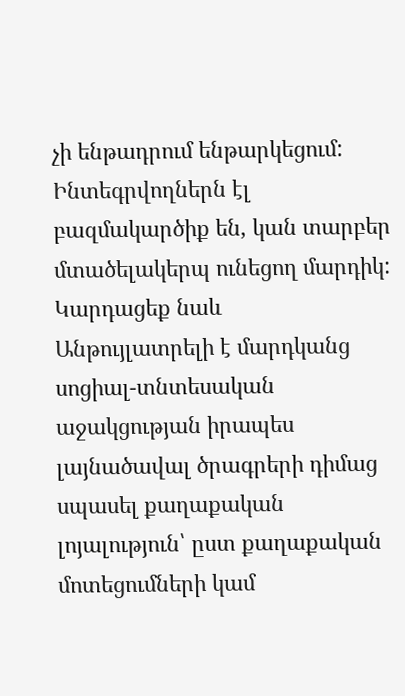չի ենթադրում ենթարկեցում: Ինտեգրվողներն էլ բազմակարծիք են, կան տարբեր մտածելակերպ ունեցող մարդիկ:
Կարդացեք նաև
Անթույլատրելի է մարդկանց սոցիալ-տնտեսական աջակցության իրապես լայնածավալ ծրագրերի դիմաց սպասել քաղաքական լոյալություն՝ ըստ քաղաքական մոտեցումների կամ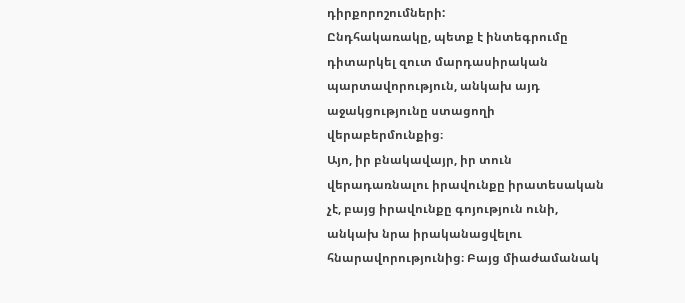դիրքորոշումների:
Ընդհակառակը, պետք է ինտեգրումը դիտարկել զուտ մարդասիրական պարտավորություն, անկախ այդ աջակցությունը ստացողի վերաբերմունքից։
Այո, իր բնակավայր, իր տուն վերադառնալու իրավունքը իրատեսական չէ, բայց իրավունքը գոյություն ունի, անկախ նրա իրականացվելու հնարավորությունից։ Բայց միաժամանակ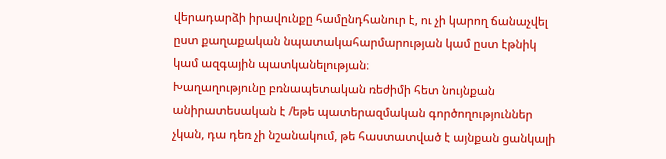վերադարձի իրավունքը համընդհանուր է, ու չի կարող ճանաչվել ըստ քաղաքական նպատակահարմարության կամ ըստ էթնիկ կամ ազգային պատկանելության։
Խաղաղությունը բռնապետական ռեժիմի հետ նույնքան անիրատեսական է /եթե պատերազմական գործողություններ չկան, դա դեռ չի նշանակում, թե հաստատված է այնքան ցանկալի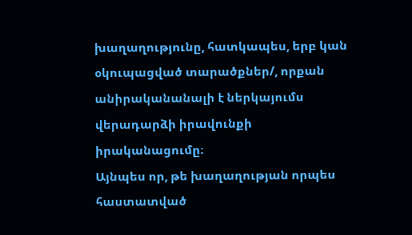խաղաղությունը, հատկապես, երբ կան օկուպացված տարածքներ/, որքան անիրականանալի է ներկայումս վերադարձի իրավունքի իրականացումը։
Այնպես որ, թե խաղաղության որպես հաստատված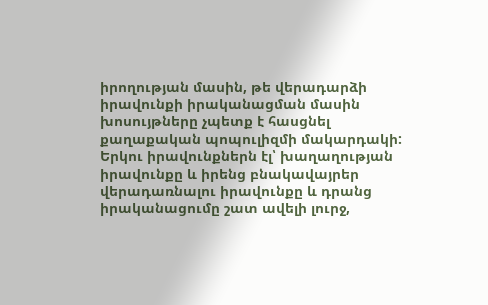իրողության մասին, թե վերադարձի իրավունքի իրականացման մասին խոսույթները չպետք է հասցնել քաղաքական պոպուլիզմի մակարդակի:
Երկու իրավունքներն էլ՝ խաղաղության իրավունքը և իրենց բնակավայրեր վերադառնալու իրավունքը և դրանց իրականացումը շատ ավելի լուրջ,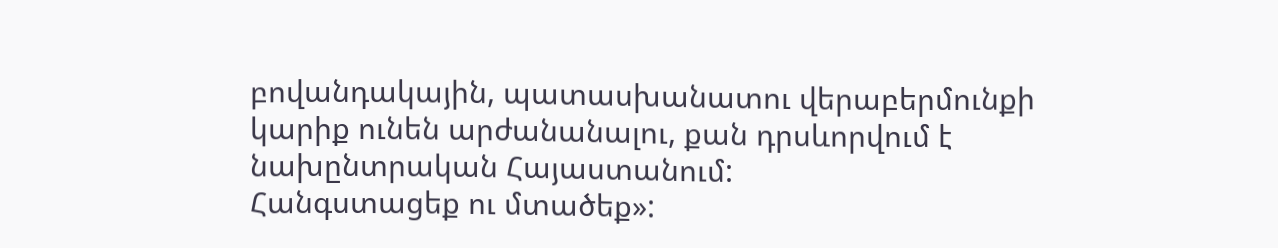բովանդակային, պատասխանատու վերաբերմունքի կարիք ունեն արժանանալու, քան դրսևորվում է նախընտրական Հայաստանում:
Հանգստացեք ու մտածեք»: